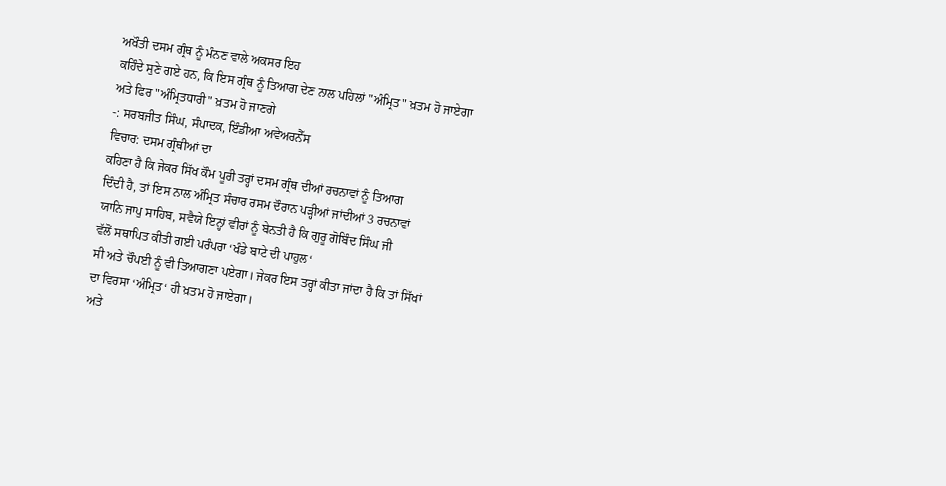ਅਖੌਤੀ ਦਸਮ ਗ੍ਰੰਥ ਨੂੰ ਮੰਨਣ ਵਾਲੇ ਅਕਸਰ ਇਹ
ਕਹਿੰਦੇ ਸੁਣੇ ਗਏ ਹਨ, ਕਿ ਇਸ ਗ੍ਰੰਥ ਨੂੰ ਤਿਆਗ ਦੇਣ ਨਾਲ ਪਹਿਲਾਂ "ਅੰਮ੍ਰਿਤ" ਖ਼ਤਮ ਹੋ ਜਾਏਗਾ
ਅਤੇ ਫਿਰ "ਅੰਮ੍ਰਿਤਧਾਰੀ" ਖ਼ਤਮ ਹੋ ਜਾਣਗੇ
-: ਸਰਬਜੀਤ ਸਿੰਘ, ਸੰਪਾਦਕ, ਇੰਡੀਆ ਅਵੇਅਰਨੈੱਸ
ਵਿਚਾਰ: ਦਸਮ ਗ੍ਰੰਥੀਆਂ ਦਾ
ਕਹਿਣਾ ਹੈ ਕਿ ਜੇਕਰ ਸਿੱਖ ਕੌਮ ਪੂਰੀ ਤਰ੍ਹਾਂ ਦਸਮ ਗ੍ਰੰਥ ਦੀਆਂ ਰਚਨਾਵਾਂ ਨੂੰ ਤਿਆਗ
ਦਿੰਦੀ ਹੈ, ਤਾਂ ਇਸ ਨਾਲ ਅੰਮ੍ਰਿਤ ਸੰਚਾਰ ਰਸਮ ਦੌਰਾਨ ਪੜ੍ਹੀਆਂ ਜਾਂਦੀਆਂ 3 ਰਚਨਾਵਾਂ
ਯਾਨਿ ਜਾਪੁ ਸਾਹਿਬ, ਸਵੈਯੇ ਇਨ੍ਹਾਂ ਵੀਰਾਂ ਨੂੰ ਬੇਨਤੀ ਹੈ ਕਿ ਗੁਰੂ ਗੋਬਿੰਦ ਸਿੰਘ ਜੀ
ਵੱਲੋਂ ਸਥਾਪਿਤ ਕੀਤੀ ਗਈ ਪਰੰਪਰਾ ‘ਖੰਡੇ ਬਾਟੇ ਦੀ ਪਾਹੁਲ‘
ਸੀ ਅਤੇ ਚੌਪਈ ਨੂੰ ਵੀ ਤਿਆਗਣਾ ਪਏਗਾ। ਜੇਕਰ ਇਸ ਤਰ੍ਹਾਂ ਕੀਤਾ ਜਾਂਦਾ ਹੈ ਕਿ ਤਾਂ ਸਿੱਖਾਂ
ਦਾ ਵਿਰਸਾ ‘ਅੰਮ੍ਰਿਤ‘ ਹੀ ਖ਼ਤਮ ਹੋ ਜਾਏਗਾ।
ਅਤੇ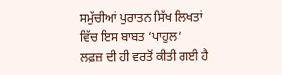ਸਮੁੱਚੀਆਂ ਪੁਰਾਤਨ ਸਿੱਖ ਲਿਖਤਾਂ ਵਿੱਚ ਇਸ ਬਾਬਤ ‘ਪਾਹੁਲ‘
ਲਫ਼ਜ਼ ਦੀ ਹੀ ਵਰਤੋਂ ਕੀਤੀ ਗਈ ਹੈ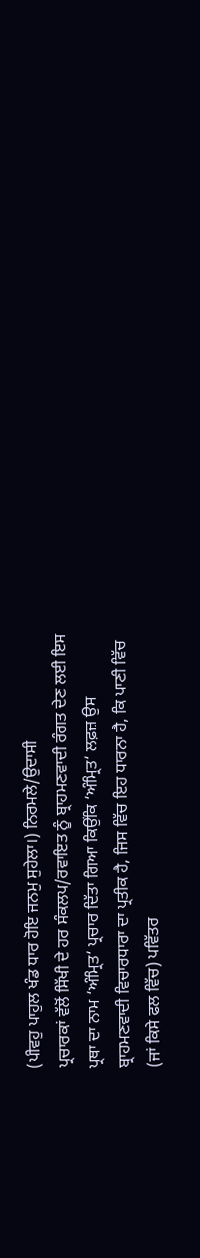(ਪੀਵਹੁ ਪਾਹੁਲ ਖੰਡ ਧਾਰ ਹੋਇ ਜਨਮੁ ਸੁਹੇਲਾ।) ਨਿਰਮਲੇ/ਉਦਾਸੀ
ਪ੍ਰਚਾਰਕਾਂ ਵੱਲੋਂ ਸਿੱਖੀ ਦੇ ਹਰ ਸੰਕਲਪ/ਰਵਾਇਤ ਨੂੰ ਬ੍ਰਾਹਮਣਵਾਦੀ ਰੰਗਤ ਦੇਣ ਲਈ ਇਸ
ਪ੍ਰਥਾ ਦਾ ਨਾਮ ‘ਅੰਮ੍ਰਿਤ‘ ਪ੍ਰਚਾਰ ਦਿੱਤਾ ਗਿਆ ਕਿਉਂਕਿ ‘ਅੰਮ੍ਰਿਤ‘ ਲਫ਼ਜ਼ ਉਸ
ਬ੍ਰਾਹਮਣਵਾਦੀ ਵਿਚਾਰਧਾਰਾ ਦਾ ਪ੍ਰਤੀਕ ਹੈ, ਜਿਸ ਵਿੱਚ ਇਹ ਧਾਰਨਾ ਹੈ, ਕਿ ਪਾਣੀ ਵਿੱਚ
(ਜਾਂ ਕਿਸੇ ਫਲ ਵਿੱਚ) ਪਵਿੱਤਰ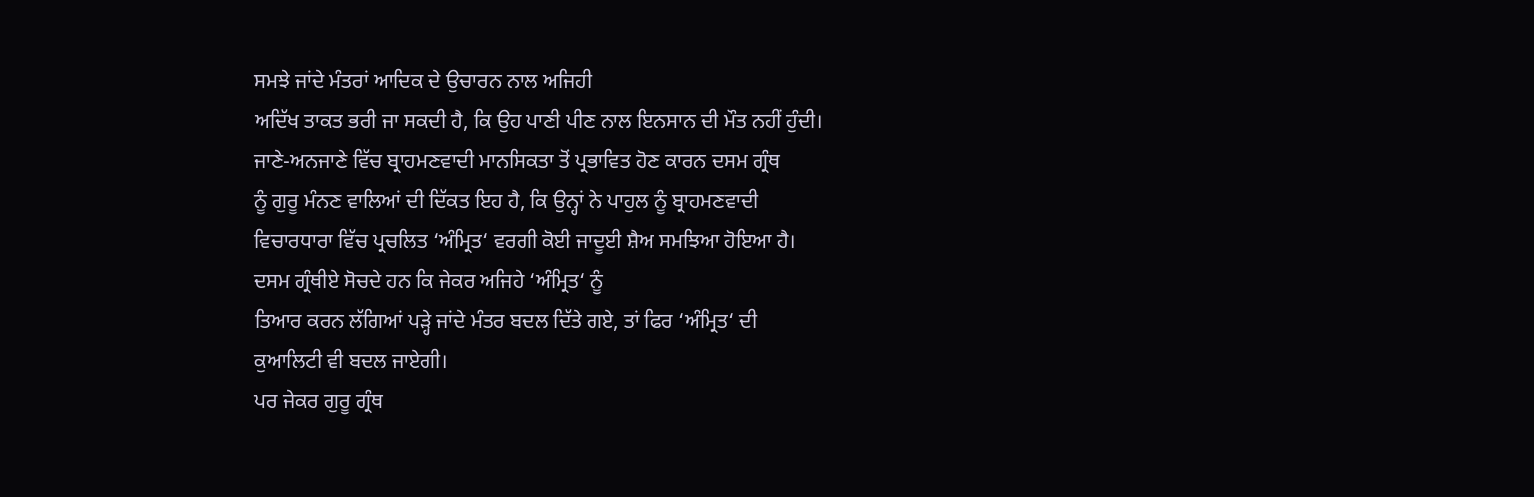ਸਮਝੇ ਜਾਂਦੇ ਮੰਤਰਾਂ ਆਦਿਕ ਦੇ ਉਚਾਰਨ ਨਾਲ ਅਜਿਹੀ
ਅਦਿੱਖ ਤਾਕਤ ਭਰੀ ਜਾ ਸਕਦੀ ਹੈ, ਕਿ ਉਹ ਪਾਣੀ ਪੀਣ ਨਾਲ ਇਨਸਾਨ ਦੀ ਮੌਤ ਨਹੀਂ ਹੁੰਦੀ।
ਜਾਣੇ-ਅਨਜਾਣੇ ਵਿੱਚ ਬ੍ਰਾਹਮਣਵਾਦੀ ਮਾਨਸਿਕਤਾ ਤੋਂ ਪ੍ਰਭਾਵਿਤ ਹੋਣ ਕਾਰਨ ਦਸਮ ਗ੍ਰੰਥ
ਨੂੰ ਗੁਰੂ ਮੰਨਣ ਵਾਲਿਆਂ ਦੀ ਦਿੱਕਤ ਇਹ ਹੈ, ਕਿ ਉਨ੍ਹਾਂ ਨੇ ਪਾਹੁਲ ਨੂੰ ਬ੍ਰਾਹਮਣਵਾਦੀ
ਵਿਚਾਰਧਾਰਾ ਵਿੱਚ ਪ੍ਰਚਲਿਤ ‘ਅੰਮ੍ਰਿਤ‘ ਵਰਗੀ ਕੋਈ ਜਾਦੂਈ ਸ਼ੈਅ ਸਮਝਿਆ ਹੋਇਆ ਹੈ।
ਦਸਮ ਗ੍ਰੰਥੀਏ ਸੋਚਦੇ ਹਨ ਕਿ ਜੇਕਰ ਅਜਿਹੇ ‘ਅੰਮ੍ਰਿਤ‘ ਨੂੰ
ਤਿਆਰ ਕਰਨ ਲੱਗਿਆਂ ਪੜ੍ਹੇ ਜਾਂਦੇ ਮੰਤਰ ਬਦਲ ਦਿੱਤੇ ਗਏ, ਤਾਂ ਫਿਰ ‘ਅੰਮ੍ਰਿਤ‘ ਦੀ
ਕੁਆਲਿਟੀ ਵੀ ਬਦਲ ਜਾਏਗੀ।
ਪਰ ਜੇਕਰ ਗੁਰੂ ਗ੍ਰੰਥ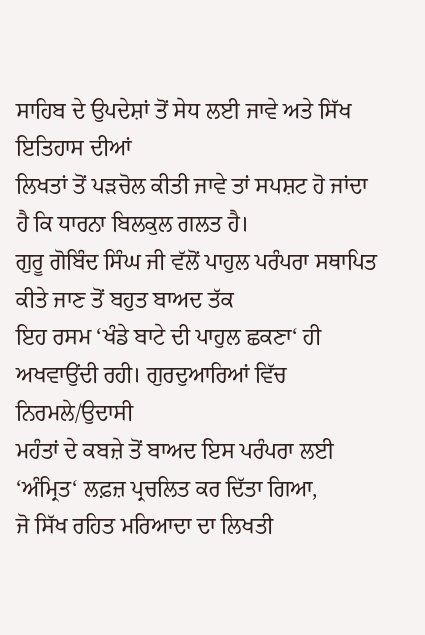ਸਾਹਿਬ ਦੇ ਉਪਦੇਸ਼ਾਂ ਤੋਂ ਸੇਧ ਲਈ ਜਾਵੇ ਅਤੇ ਸਿੱਖ ਇਤਿਹਾਸ ਦੀਆਂ
ਲਿਖਤਾਂ ਤੋਂ ਪੜਚੋਲ ਕੀਤੀ ਜਾਵੇ ਤਾਂ ਸਪਸ਼ਟ ਹੋ ਜਾਂਦਾ ਹੈ ਕਿ ਧਾਰਨਾ ਬਿਲਕੁਲ ਗਲਤ ਹੈ।
ਗੁਰੂ ਗੋਬਿੰਦ ਸਿੰਘ ਜੀ ਵੱਲੋਂ ਪਾਹੁਲ ਪਰੰਪਰਾ ਸਥਾਪਿਤ ਕੀਤੇ ਜਾਣ ਤੋਂ ਬਹੁਤ ਬਾਅਦ ਤੱਕ
ਇਹ ਰਸਮ ‘ਖੰਡੇ ਬਾਟੇ ਦੀ ਪਾਹੁਲ ਛਕਣਾ‘ ਹੀ ਅਖਵਾਉਂਦੀ ਰਹੀ। ਗੁਰਦੁਆਰਿਆਂ ਵਿੱਚ ਨਿਰਮਲੇ/ਉਦਾਸੀ
ਮਹੰਤਾਂ ਦੇ ਕਬਜ਼ੇ ਤੋਂ ਬਾਅਦ ਇਸ ਪਰੰਪਰਾ ਲਈ ‘ਅੰਮ੍ਰਿਤ‘ ਲਫ਼ਜ਼ ਪ੍ਰਚਲਿਤ ਕਰ ਦਿੱਤਾ ਗਿਆ,
ਜੋ ਸਿੱਖ ਰਹਿਤ ਮਰਿਆਦਾ ਦਾ ਲਿਖਤੀ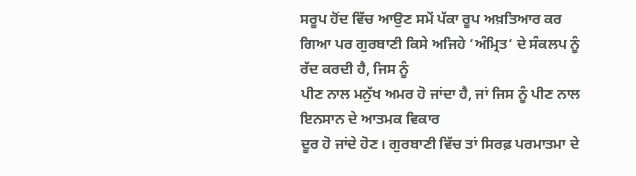ਸਰੂਪ ਹੋਂਦ ਵਿੱਚ ਆਉਣ ਸਮੇਂ ਪੱਕਾ ਰੂਪ ਅਖ਼ਤਿਆਰ ਕਰ
ਗਿਆ ਪਰ ਗੁਰਬਾਣੀ ਕਿਸੇ ਅਜਿਹੇ ‘ਅੰਮ੍ਰਿਤ‘ ਦੇ ਸੰਕਲਪ ਨੂੰ ਰੱਦ ਕਰਦੀ ਹੈ, ਜਿਸ ਨੂੰ
ਪੀਣ ਨਾਲ ਮਨੁੱਖ ਅਮਰ ਹੋ ਜਾਂਦਾ ਹੈ, ਜਾਂ ਜਿਸ ਨੂੰ ਪੀਣ ਨਾਲ ਇਨਸਾਨ ਦੇ ਆਤਮਕ ਵਿਕਾਰ
ਦੂਰ ਹੋ ਜਾਂਦੇ ਹੋਣ। ਗੁਰਬਾਣੀ ਵਿੱਚ ਤਾਂ ਸਿਰਫ਼ ਪਰਮਾਤਮਾ ਦੇ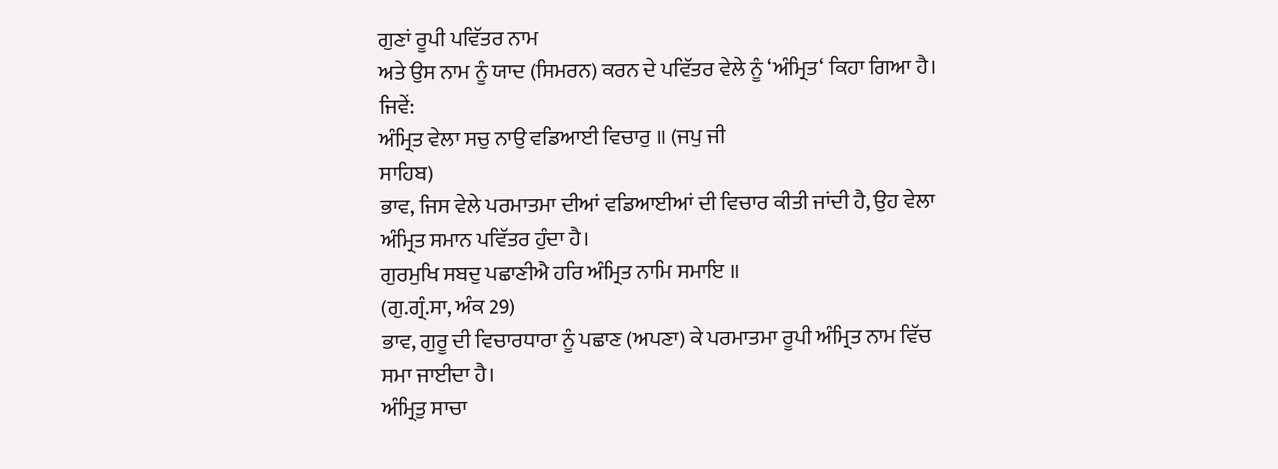ਗੁਣਾਂ ਰੂਪੀ ਪਵਿੱਤਰ ਨਾਮ
ਅਤੇ ਉਸ ਨਾਮ ਨੂੰ ਯਾਦ (ਸਿਮਰਨ) ਕਰਨ ਦੇ ਪਵਿੱਤਰ ਵੇਲੇ ਨੂੰ ‘ਅੰਮ੍ਰਿਤ‘ ਕਿਹਾ ਗਿਆ ਹੈ।
ਜਿਵੇਂ:
ਅੰਮ੍ਰਿਤ ਵੇਲਾ ਸਚੁ ਨਾਉ ਵਡਿਆਈ ਵਿਚਾਰੁ ॥ (ਜਪੁ ਜੀ
ਸਾਹਿਬ)
ਭਾਵ, ਜਿਸ ਵੇਲੇ ਪਰਮਾਤਮਾ ਦੀਆਂ ਵਡਿਆਈਆਂ ਦੀ ਵਿਚਾਰ ਕੀਤੀ ਜਾਂਦੀ ਹੈ, ਉਹ ਵੇਲਾ
ਅੰਮ੍ਰਿਤ ਸਮਾਨ ਪਵਿੱਤਰ ਹੁੰਦਾ ਹੈ।
ਗੁਰਮੁਖਿ ਸਬਦੁ ਪਛਾਣੀਐ ਹਰਿ ਅੰਮ੍ਰਿਤ ਨਾਮਿ ਸਮਾਇ ॥
(ਗੁ.ਗ੍ਰੰ.ਸਾ, ਅੰਕ 29)
ਭਾਵ, ਗੁਰੂ ਦੀ ਵਿਚਾਰਧਾਰਾ ਨੂੰ ਪਛਾਣ (ਅਪਣਾ) ਕੇ ਪਰਮਾਤਮਾ ਰੂਪੀ ਅੰਮ੍ਰਿਤ ਨਾਮ ਵਿੱਚ
ਸਮਾ ਜਾਈਦਾ ਹੈ।
ਅੰਮ੍ਰਿਤੁ ਸਾਚਾ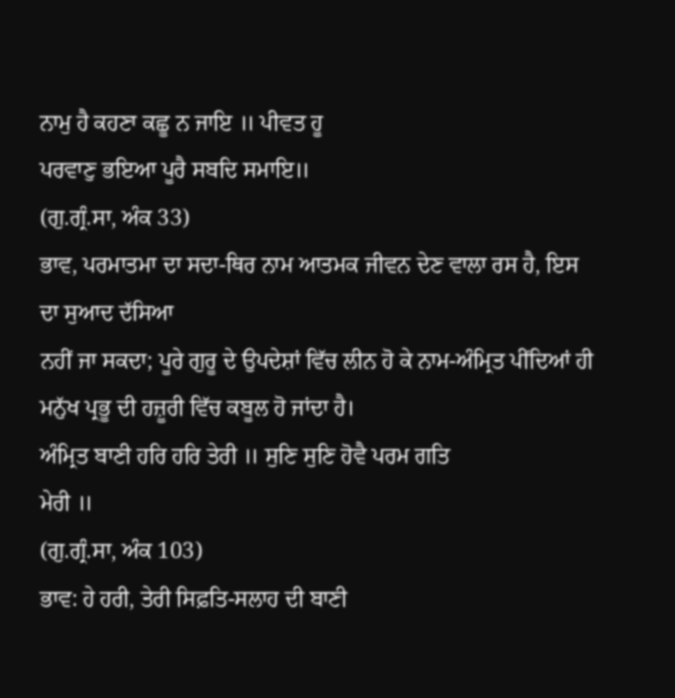ਨਾਮੁ ਹੈ ਕਹਣਾ ਕਛੂ ਨ ਜਾਇ ॥ ਪੀਵਤ ਹੂ
ਪਰਵਾਣੁ ਭਇਆ ਪੂਰੈ ਸਬਦਿ ਸਮਾਇ॥
(ਗੁ.ਗ੍ਰੰ.ਸਾ, ਅੰਕ 33)
ਭਾਵ, ਪਰਮਾਤਮਾ ਦਾ ਸਦਾ-ਥਿਰ ਨਾਮ ਆਤਮਕ ਜੀਵਨ ਦੇਣ ਵਾਲਾ ਰਸ ਹੈ, ਇਸ ਦਾ ਸੁਆਦ ਦੱਸਿਆ
ਨਹੀਂ ਜਾ ਸਕਦਾ; ਪੂਰੇ ਗੁਰੂ ਦੇ ਉਪਦੇਸ਼ਾਂ ਵਿੱਚ ਲੀਨ ਹੋ ਕੇ ਨਾਮ-ਅੰਮ੍ਰਿਤ ਪੀਂਦਿਆਂ ਹੀ
ਮਨੁੱਖ ਪ੍ਰਭੂ ਦੀ ਹਜ਼ੂਰੀ ਵਿੱਚ ਕਬੂਲ ਹੋ ਜਾਂਦਾ ਹੈ।
ਅੰਮ੍ਰਿਤ ਬਾਣੀ ਹਰਿ ਹਰਿ ਤੇਰੀ ॥ ਸੁਣਿ ਸੁਣਿ ਹੋਵੈ ਪਰਮ ਗਤਿ
ਮੇਰੀ ॥
(ਗੁ.ਗ੍ਰੰ.ਸਾ, ਅੰਕ 103)
ਭਾਵ: ਹੇ ਹਰੀ, ਤੇਰੀ ਸਿਫ਼ਤਿ-ਸਲਾਹ ਦੀ ਬਾਣੀ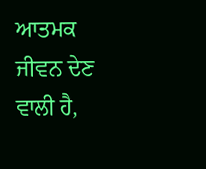ਆਤਮਕ
ਜੀਵਨ ਦੇਣ ਵਾਲੀ ਹੈ,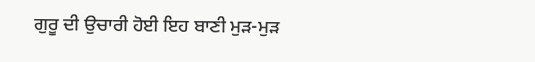ਗੁਰੂ ਦੀ ਉਚਾਰੀ ਹੋਈ ਇਹ ਬਾਣੀ ਮੁੜ-ਮੁੜ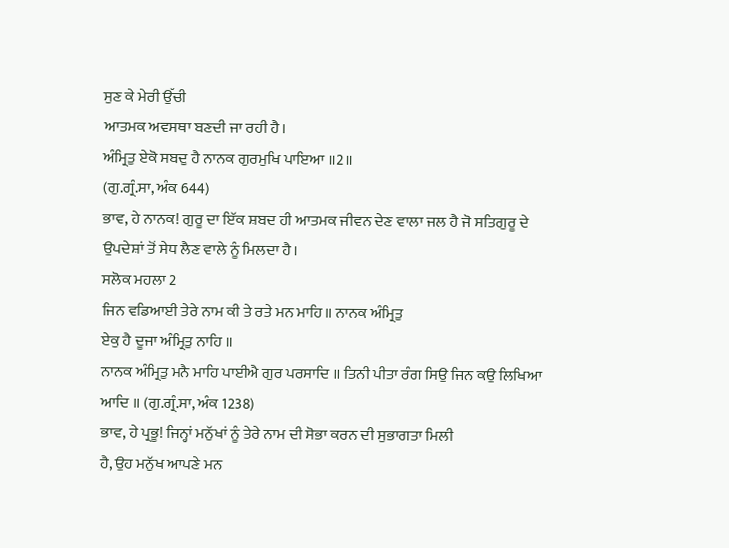ਸੁਣ ਕੇ ਮੇਰੀ ਉੱਚੀ
ਆਤਮਕ ਅਵਸਥਾ ਬਣਦੀ ਜਾ ਰਹੀ ਹੈ।
ਅੰਮ੍ਰਿਤੁ ਏਕੋ ਸਬਦੁ ਹੈ ਨਾਨਕ ਗੁਰਮੁਖਿ ਪਾਇਆ ॥2॥
(ਗੁ.ਗ੍ਰੰ.ਸਾ, ਅੰਕ 644)
ਭਾਵ, ਹੇ ਨਾਨਕ! ਗੁਰੂ ਦਾ ਇੱਕ ਸ਼ਬਦ ਹੀ ਆਤਮਕ ਜੀਵਨ ਦੇਣ ਵਾਲਾ ਜਲ ਹੈ ਜੋ ਸਤਿਗੁਰੂ ਦੇ
ਉਪਦੇਸ਼ਾਂ ਤੋਂ ਸੇਧ ਲੈਣ ਵਾਲੇ ਨੂੰ ਮਿਲਦਾ ਹੈ।
ਸਲੋਕ ਮਹਲਾ 2
ਜਿਨ ਵਡਿਆਈ ਤੇਰੇ ਨਾਮ ਕੀ ਤੇ ਰਤੇ ਮਨ ਮਾਹਿ॥ ਨਾਨਕ ਅੰਮ੍ਰਿਤੁ
ਏਕੁ ਹੈ ਦੂਜਾ ਅੰਮ੍ਰਿਤੁ ਨਾਹਿ ॥
ਨਾਨਕ ਅੰਮ੍ਰਿਤੁ ਮਨੈ ਮਾਹਿ ਪਾਈਐ ਗੁਰ ਪਰਸਾਦਿ ॥ ਤਿਨੀ ਪੀਤਾ ਰੰਗ ਸਿਉ ਜਿਨ ਕਉ ਲਿਖਿਆ
ਆਦਿ ॥ (ਗੁ.ਗ੍ਰੰ.ਸਾ, ਅੰਕ 1238)
ਭਾਵ, ਹੇ ਪ੍ਰਭੂ! ਜਿਨ੍ਹਾਂ ਮਨੁੱਖਾਂ ਨੂੰ ਤੇਰੇ ਨਾਮ ਦੀ ਸੋਭਾ ਕਰਨ ਦੀ ਸੁਭਾਗਤਾ ਮਿਲੀ
ਹੈ, ਉਹ ਮਨੁੱਖ ਆਪਣੇ ਮਨ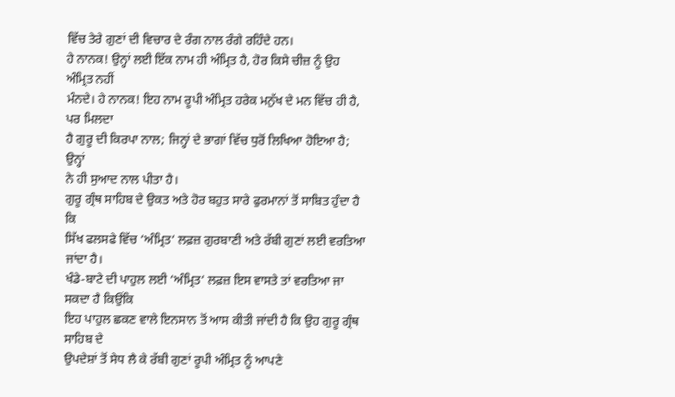ਵਿੱਚ ਤੇਰੇ ਗੁਣਾਂ ਦੀ ਵਿਚਾਰ ਦੇ ਰੰਗ ਨਾਲ ਰੰਗੇ ਰਹਿੰਦੇ ਹਨ।
ਹੇ ਨਾਨਕ! ਉਨ੍ਹਾਂ ਲਈ ਇੱਕ ਨਾਮ ਹੀ ਅੰਮ੍ਰਿਤ ਹੈ, ਹੋਰ ਕਿਸੇ ਚੀਜ਼ ਨੂੰ ਉਹ ਅੰਮ੍ਰਿਤ ਨਹੀਂ
ਮੰਨਦੇ। ਹੇ ਨਾਨਕ! ਇਹ ਨਾਮ ਰੂਪੀ ਅੰਮ੍ਰਿਤ ਹਰੇਕ ਮਨੁੱਖ ਦੇ ਮਨ ਵਿੱਚ ਹੀ ਹੈ, ਪਰ ਮਿਲਦਾ
ਹੈ ਗੁਰੂ ਦੀ ਕਿਰਪਾ ਨਾਲ; ਜਿਨ੍ਹਾਂ ਦੇ ਭਾਗਾਂ ਵਿੱਚ ਧੁਰੋਂ ਲਿਖਿਆ ਹੋਇਆ ਹੈ; ਉਨ੍ਹਾਂ
ਨੇ ਹੀ ਸੁਆਦ ਨਾਲ ਪੀਤਾ ਹੈ।
ਗੁਰੂ ਗ੍ਰੰਥ ਸਾਹਿਬ ਦੇ ਉਕਤ ਅਤੇ ਹੋਰ ਬਹੁਤ ਸਾਰੇ ਫੁਰਮਾਨਾਂ ਤੋਂ ਸਾਬਿਤ ਹੁੰਦਾ ਹੈ ਕਿ
ਸਿੱਖ ਫਲਸਫੇ ਵਿੱਚ ‘ਅੰਮ੍ਰਿਤ‘ ਲਫ਼ਜ਼ ਗੁਰਬਾਣੀ ਅਤੇ ਰੱਬੀ ਗੁਣਾਂ ਲਈ ਵਰਤਿਆ ਜਾਂਦਾ ਹੈ।
ਖੰਡੇ-ਬਾਟੇ ਦੀ ਪਾਹੁਲ ਲਈ ‘ਅੰਮ੍ਰਿਤ‘ ਲਫ਼ਜ਼ ਇਸ ਵਾਸਤੇ ਤਾਂ ਵਰਤਿਆ ਜਾ ਸਕਦਾ ਹੈ ਕਿਉਂਕਿ
ਇਹ ਪਾਹੁਲ ਛਕਣ ਵਾਲੇ ਇਨਸਾਨ ਤੋਂ ਆਸ ਕੀਤੀ ਜਾਂਦੀ ਹੈ ਕਿ ਉਹ ਗੁਰੂ ਗ੍ਰੰਥ ਸਾਹਿਬ ਦੇ
ਉਪਦੇਸ਼ਾਂ ਤੋਂ ਸੇਧ ਲੈ ਕੇ ਰੱਬੀ ਗੁਣਾਂ ਰੂਪੀ ਅੰਮ੍ਰਿਤ ਨੂੰ ਆਪਣੇ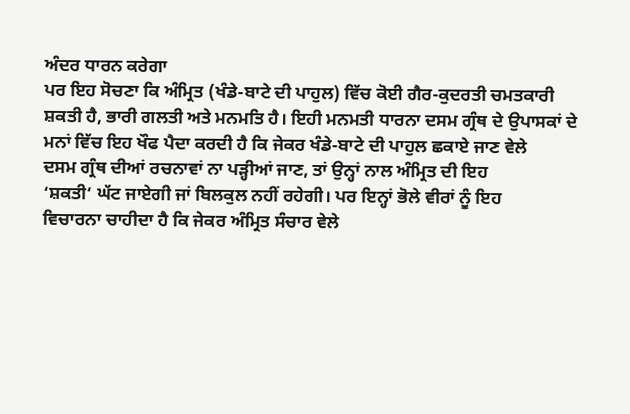ਅੰਦਰ ਧਾਰਨ ਕਰੇਗਾ
ਪਰ ਇਹ ਸੋਚਣਾ ਕਿ ਅੰਮ੍ਰਿਤ (ਖੰਡੇ-ਬਾਟੇ ਦੀ ਪਾਹੁਲ) ਵਿੱਚ ਕੋਈ ਗੈਰ-ਕੁਦਰਤੀ ਚਮਤਕਾਰੀ
ਸ਼ਕਤੀ ਹੈ, ਭਾਰੀ ਗਲਤੀ ਅਤੇ ਮਨਮਤਿ ਹੈ। ਇਹੀ ਮਨਮਤੀ ਧਾਰਨਾ ਦਸਮ ਗ੍ਰੰਥ ਦੇ ਉਪਾਸਕਾਂ ਦੇ
ਮਨਾਂ ਵਿੱਚ ਇਹ ਖੌਫ ਪੈਦਾ ਕਰਦੀ ਹੈ ਕਿ ਜੇਕਰ ਖੰਡੇ-ਬਾਟੇ ਦੀ ਪਾਹੁਲ ਛਕਾਏ ਜਾਣ ਵੇਲੇ
ਦਸਮ ਗ੍ਰੰਥ ਦੀਆਂ ਰਚਨਾਵਾਂ ਨਾ ਪੜ੍ਹੀਆਂ ਜਾਣ, ਤਾਂ ਉਨ੍ਹਾਂ ਨਾਲ ਅੰਮ੍ਰਿਤ ਦੀ ਇਹ
‘ਸ਼ਕਤੀ‘ ਘੱਟ ਜਾਏਗੀ ਜਾਂ ਬਿਲਕੁਲ ਨਹੀਂ ਰਹੇਗੀ। ਪਰ ਇਨ੍ਹਾਂ ਭੋਲੇ ਵੀਰਾਂ ਨੂੰ ਇਹ
ਵਿਚਾਰਨਾ ਚਾਹੀਦਾ ਹੈ ਕਿ ਜੇਕਰ ਅੰਮ੍ਰਿਤ ਸੰਚਾਰ ਵੇਲੇ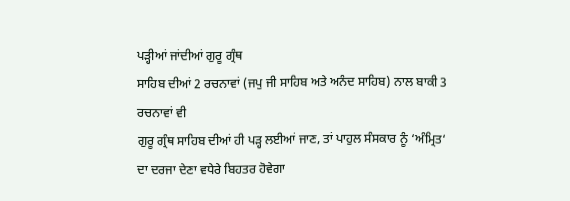ਪੜ੍ਹੀਆਂ ਜਾਂਦੀਆਂ ਗੁਰੂ ਗ੍ਰੰਥ
ਸਾਹਿਬ ਦੀਆਂ 2 ਰਚਨਾਵਾਂ (ਜਪੁ ਜੀ ਸਾਹਿਬ ਅਤੇ ਅਨੰਦ ਸਾਹਿਬ) ਨਾਲ ਬਾਕੀ 3 ਰਚਨਾਵਾਂ ਵੀ
ਗੁਰੂ ਗ੍ਰੰਥ ਸਾਹਿਬ ਦੀਆਂ ਹੀ ਪੜ੍ਹ ਲਈਆਂ ਜਾਣ, ਤਾਂ ਪਾਹੁਲ ਸੰਸਕਾਰ ਨੂੰ ‘ਅੰਮ੍ਰਿਤ‘
ਦਾ ਦਰਜਾ ਦੇਣਾ ਵਧੇਰੇ ਬਿਹਤਰ ਹੋਵੇਗਾ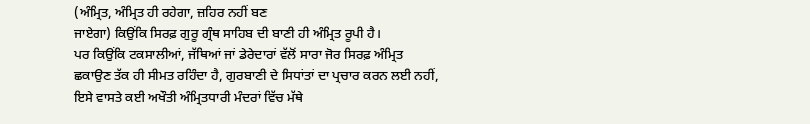(ਅੰਮ੍ਰਿਤ, ਅੰਮ੍ਰਿਤ ਹੀ ਰਹੇਗਾ, ਜ਼ਹਿਰ ਨਹੀਂ ਬਣ
ਜਾਏਗਾ) ਕਿਉਂਕਿ ਸਿਰਫ਼ ਗੁਰੂ ਗ੍ਰੰਥ ਸਾਹਿਬ ਦੀ ਬਾਣੀ ਹੀ ਅੰਮ੍ਰਿਤ ਰੂਪੀ ਹੈ।
ਪਰ ਕਿਉਂਕਿ ਟਕਸਾਲੀਆਂ, ਜੱਥਿਆਂ ਜਾਂ ਡੇਰੇਦਾਰਾਂ ਵੱਲੋਂ ਸਾਰਾ ਜੋਰ ਸਿਰਫ਼ ਅੰਮ੍ਰਿਤ
ਛਕਾਉਣ ਤੱਕ ਹੀ ਸੀਮਤ ਰਹਿੰਦਾ ਹੈ, ਗੁਰਬਾਣੀ ਦੇ ਸਿਧਾਂਤਾਂ ਦਾ ਪ੍ਰਚਾਰ ਕਰਨ ਲਈ ਨਹੀਂ,
ਇਸੇ ਵਾਸਤੇ ਕਈ ਅਖੌਤੀ ਅੰਮ੍ਰਿਤਧਾਰੀ ਮੰਦਰਾਂ ਵਿੱਚ ਮੱਥੇ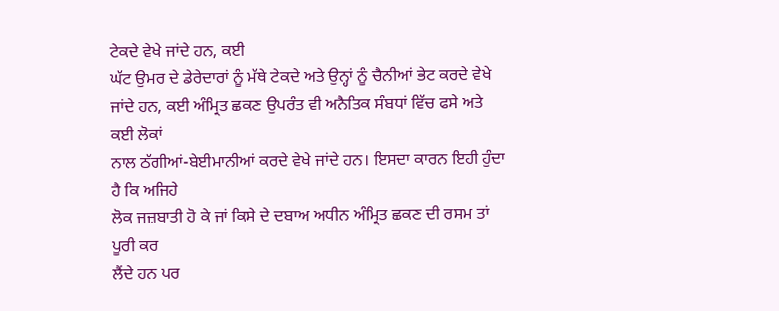ਟੇਕਦੇ ਵੇਖੇ ਜਾਂਦੇ ਹਨ, ਕਈ
ਘੱਟ ਉਮਰ ਦੇ ਡੇਰੇਦਾਰਾਂ ਨੂੰ ਮੱਥੇ ਟੇਕਦੇ ਅਤੇ ਉਨ੍ਹਾਂ ਨੂੰ ਚੈਨੀਆਂ ਭੇਟ ਕਰਦੇ ਵੇਖੇ
ਜਾਂਦੇ ਹਨ, ਕਈ ਅੰਮ੍ਰਿਤ ਛਕਣ ਉਪਰੰਤ ਵੀ ਅਨੈਤਿਕ ਸੰਬਧਾਂ ਵਿੱਚ ਫਸੇ ਅਤੇ ਕਈ ਲੋਕਾਂ
ਨਾਲ ਠੱਗੀਆਂ-ਬੇਈਮਾਨੀਆਂ ਕਰਦੇ ਵੇਖੇ ਜਾਂਦੇ ਹਨ। ਇਸਦਾ ਕਾਰਨ ਇਹੀ ਹੁੰਦਾ ਹੈ ਕਿ ਅਜਿਹੇ
ਲੋਕ ਜਜ਼ਬਾਤੀ ਹੋ ਕੇ ਜਾਂ ਕਿਸੇ ਦੇ ਦਬਾਅ ਅਧੀਨ ਅੰਮ੍ਰਿਤ ਛਕਣ ਦੀ ਰਸਮ ਤਾਂ ਪੂਰੀ ਕਰ
ਲੈਂਦੇ ਹਨ ਪਰ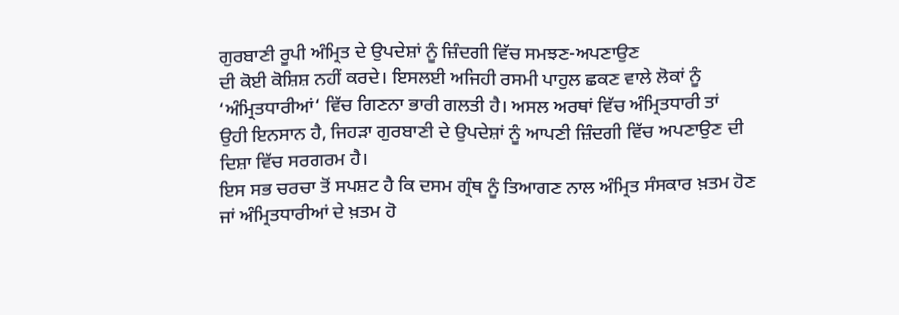ਗੁਰਬਾਣੀ ਰੂਪੀ ਅੰਮ੍ਰਿਤ ਦੇ ਉਪਦੇਸ਼ਾਂ ਨੂੰ ਜ਼ਿੰਦਗੀ ਵਿੱਚ ਸਮਝਣ-ਅਪਣਾਉਣ
ਦੀ ਕੋਈ ਕੋਸ਼ਿਸ਼ ਨਹੀਂ ਕਰਦੇ। ਇਸਲਈ ਅਜਿਹੀ ਰਸਮੀ ਪਾਹੁਲ ਛਕਣ ਵਾਲੇ ਲੋਕਾਂ ਨੂੰ
‘ਅੰਮ੍ਰਿਤਧਾਰੀਆਂ‘ ਵਿੱਚ ਗਿਣਨਾ ਭਾਰੀ ਗਲਤੀ ਹੈ। ਅਸਲ ਅਰਥਾਂ ਵਿੱਚ ਅੰਮ੍ਰਿਤਧਾਰੀ ਤਾਂ
ਉਹੀ ਇਨਸਾਨ ਹੈ, ਜਿਹੜਾ ਗੁਰਬਾਣੀ ਦੇ ਉਪਦੇਸ਼ਾਂ ਨੂੰ ਆਪਣੀ ਜ਼ਿੰਦਗੀ ਵਿੱਚ ਅਪਣਾਉਣ ਦੀ
ਦਿਸ਼ਾ ਵਿੱਚ ਸਰਗਰਮ ਹੈ।
ਇਸ ਸਭ ਚਰਚਾ ਤੋਂ ਸਪਸ਼ਟ ਹੈ ਕਿ ਦਸਮ ਗ੍ਰੰਥ ਨੂੰ ਤਿਆਗਣ ਨਾਲ ਅੰਮ੍ਰਿਤ ਸੰਸਕਾਰ ਖ਼ਤਮ ਹੋਣ
ਜਾਂ ਅੰਮ੍ਰਿਤਧਾਰੀਆਂ ਦੇ ਖ਼ਤਮ ਹੋ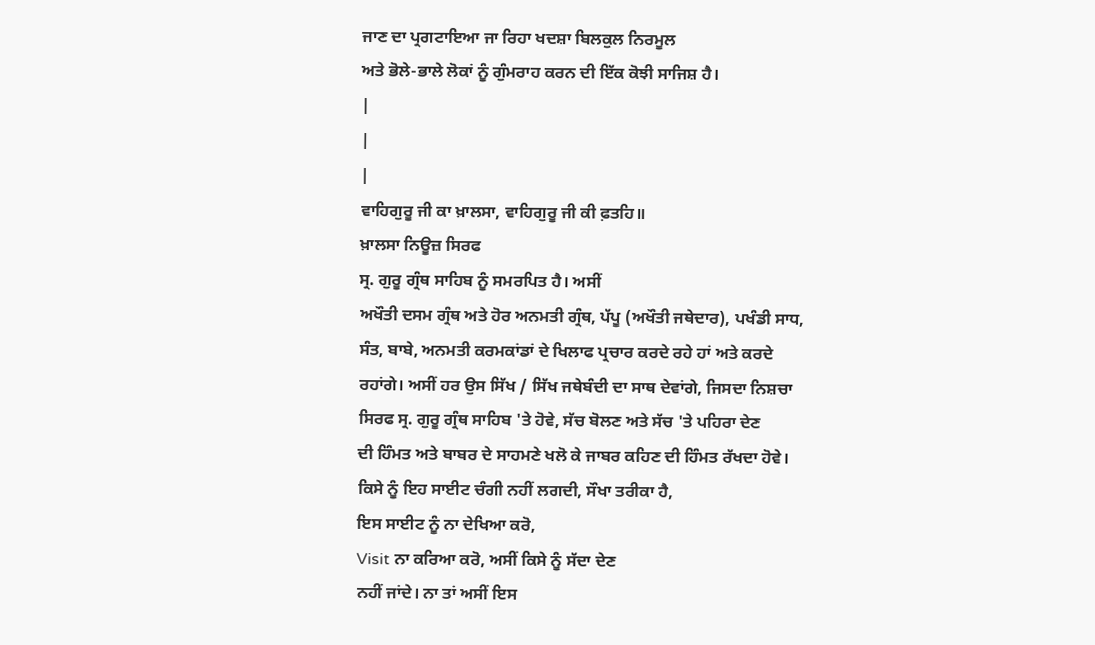ਜਾਣ ਦਾ ਪ੍ਰਗਟਾਇਆ ਜਾ ਰਿਹਾ ਖਦਸ਼ਾ ਬਿਲਕੁਲ ਨਿਰਮੂਲ
ਅਤੇ ਭੋਲੇ-ਭਾਲੇ ਲੋਕਾਂ ਨੂੰ ਗੁੰਮਰਾਹ ਕਰਨ ਦੀ ਇੱਕ ਕੋਝੀ ਸਾਜਿਸ਼ ਹੈ।
|
|
|
ਵਾਹਿਗੁਰੂ ਜੀ ਕਾ ਖ਼ਾਲਸਾ, ਵਾਹਿਗੁਰੂ ਜੀ ਕੀ ਫ਼ਤਹਿ॥
ਖ਼ਾਲਸਾ ਨਿਊਜ਼ ਸਿਰਫ
ਸ੍ਰ. ਗੁਰੂ ਗ੍ਰੰਥ ਸਾਹਿਬ ਨੂੰ ਸਮਰਪਿਤ ਹੈ। ਅਸੀਂ
ਅਖੌਤੀ ਦਸਮ ਗ੍ਰੰਥ ਅਤੇ ਹੋਰ ਅਨਮਤੀ ਗ੍ਰੰਥ, ਪੱਪੂ (ਅਖੌਤੀ ਜਥੇਦਾਰ), ਪਖੰਡੀ ਸਾਧ,
ਸੰਤ, ਬਾਬੇ, ਅਨਮਤੀ ਕਰਮਕਾਂਡਾਂ ਦੇ ਖਿਲਾਫ ਪ੍ਰਚਾਰ ਕਰਦੇ ਰਹੇ ਹਾਂ ਅਤੇ ਕਰਦੇ
ਰਹਾਂਗੇ। ਅਸੀਂ ਹਰ ਉਸ ਸਿੱਖ / ਸਿੱਖ ਜਥੇਬੰਦੀ ਦਾ ਸਾਥ ਦੇਵਾਂਗੇ, ਜਿਸਦਾ ਨਿਸ਼ਚਾ
ਸਿਰਫ ਸ੍ਰ. ਗੁਰੂ ਗ੍ਰੰਥ ਸਾਹਿਬ 'ਤੇ ਹੋਵੇ, ਸੱਚ ਬੋਲਣ ਅਤੇ ਸੱਚ 'ਤੇ ਪਹਿਰਾ ਦੇਣ
ਦੀ ਹਿੰਮਤ ਅਤੇ ਬਾਬਰ ਦੇ ਸਾਹਮਣੇ ਖਲੋ ਕੇ ਜਾਬਰ ਕਹਿਣ ਦੀ ਹਿੰਮਤ ਰੱਖਦਾ ਹੋਵੇ।
ਕਿਸੇ ਨੂੰ ਇਹ ਸਾਈਟ ਚੰਗੀ ਨਹੀਂ ਲਗਦੀ, ਸੌਖਾ ਤਰੀਕਾ ਹੈ,
ਇਸ ਸਾਈਟ ਨੂੰ ਨਾ ਦੇਖਿਆ ਕਰੋ,
Visit ਨਾ ਕਰਿਆ ਕਰੋ, ਅਸੀਂ ਕਿਸੇ ਨੂੰ ਸੱਦਾ ਦੇਣ
ਨਹੀਂ ਜਾਂਦੇ। ਨਾ ਤਾਂ ਅਸੀਂ ਇਸ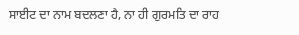ਸਾਈਟ ਦਾ ਨਾਮ ਬਦਲਣਾ ਹੈ, ਨਾ ਹੀ ਗੁਰਮਤਿ ਦਾ ਰਾਹ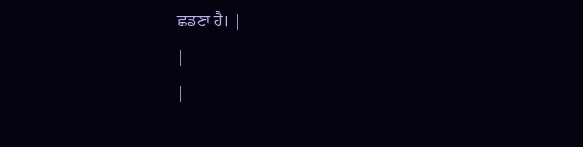ਛਡਣਾ ਹੈ। |
|
|